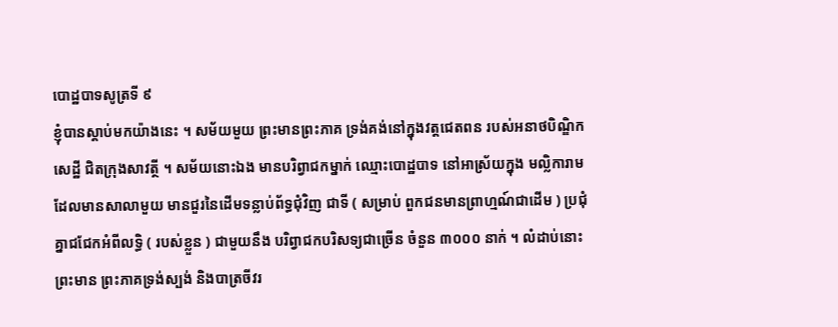បោដ្ឋបាទសូត្រទី ៩
ខ្ញុំបានស្តាប់មកយ៉ាងនេះ ។ សម័យមួយ ព្រះមានព្រះភាគ ទ្រង់គង់នៅក្នុងវត្តជេតពន របស់អនាថបិណ្ឌិកសេដ្ឋី ជិតក្រុងសាវត្ថី ។ សម័យនោះឯង មានបរិព្វាជកម្នាក់ ឈ្មោះបោដ្ឋបាទ នៅអាស្រ័យក្នុង មល្លិការាម ដែលមានសាលាមួយ មានជួរនៃដើមទន្លាប់ព័ទ្ធជុំវិញ ជាទី ( សម្រាប់ ពួកជនមានព្រាហ្មណ៍ជាដើម ) ប្រជុំគ្នាជជែកអំពីលទ្ធិ ( របស់ខ្លួន ) ជាមួយនឹង បរិព្វាជកបរិសទ្យជាច្រើន ចំនួន ៣០០០ នាក់ ។ លំដាប់នោះ ព្រះមាន ព្រះភាគទ្រង់ស្បង់ និងបាត្រចីវរ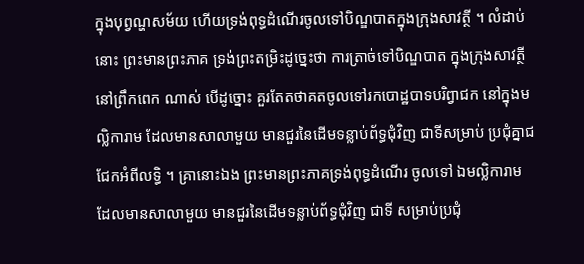ក្នុងបុព្វណ្ហសម័យ ហើយទ្រង់ពុទ្ធដំណើរចូលទៅបិណ្ឌបាតក្នុងក្រុងសាវត្ថី ។ លំដាប់នោះ ព្រះមានព្រះភាគ ទ្រង់ព្រះតម្រិះដូច្នេះថា ការត្រាច់ទៅបិណ្ឌបាត ក្នុងក្រុងសាវត្ថី នៅព្រឹកពេក ណាស់ បើដូច្នោះ គួរតែតថាគតចូលទៅរកបោដ្ឋបាទបរិព្វាជក នៅក្នុងមល្លិការាម ដែលមានសាលាមួយ មានជួរនៃដើមទន្លាប់ព័ទ្ធជុំវិញ ជាទីសម្រាប់ ប្រជុំគ្នាជជែកអំពីលទ្ធិ ។ គ្រានោះឯង ព្រះមានព្រះភាគទ្រង់ពុទ្ធដំណើរ ចូលទៅ ឯមល្លិការាម ដែលមានសាលាមួយ មានជួរនៃដើមទន្លាប់ព័ទ្ធជុំវិញ ជាទី សម្រាប់ប្រជុំ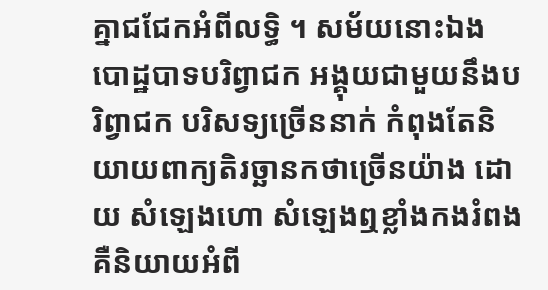គ្នាជជែកអំពីលទ្ធិ ។ សម័យនោះឯង បោដ្ឋបាទបរិព្វាជក អង្គុយជាមួយនឹងបរិព្វាជក បរិសទ្យច្រើននាក់ កំពុងតែនិយាយពាក្យតិរច្ឆានកថាច្រើនយ៉ាង ដោយ សំឡេងហោ សំឡេងឮខ្លាំងកងរំពង គឺនិយាយអំពី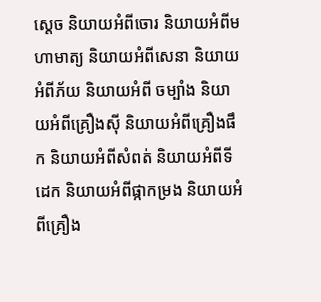ស្តេច និយាយអំពីចោរ និយាយអំពីមហាមាត្យ និយាយអំពីសេនា និយាយអំពីភ័យ និយាយអំពី ចម្បាំង និយាយអំពីគ្រឿងស៊ី និយាយអំពីគ្រឿងផឹក និយាយអំពីសំពត់ និយាយអំពីទីដេក និយាយអំពីផ្កាកម្រង និយាយអំពីគ្រឿង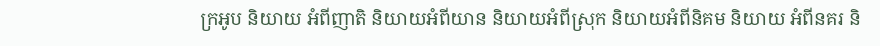ក្រអូប និយាយ អំពីញាតិ និយាយអំពីយាន និយាយអំពីស្រុក និយាយអំពីនិគម និយាយ អំពីនគរ និ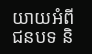យាយអំពីជនបទ និ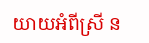យាយអំពីស្រី ន